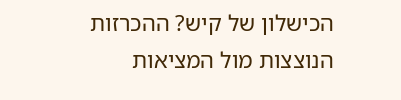הכישלון של קיש? ההכרזות הנוצצות מול המציאות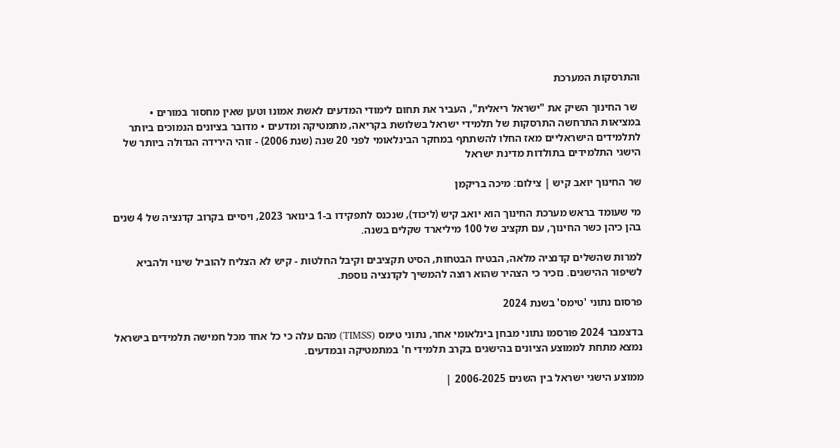והתרסקות המערכת

 שר החינוך השיק את "ישראל ריאלית", העביר את תחום לימודי המדעים לאשת אמונו וטען שאין מחסור במורים • במציאות התרחשה התרסקות של תלמידי ישראל בשלושת בקריאה, מתמטיקה ומדעים • מדובר בציונים הנמוכים ביותר לתלמידים הישראליים מאז החלו להשתתף במחקר הבינלאומי לפני 20 שנה (שנת 2006) - זוהי הירידה הגדולה ביותר של הישגי התלמידים בתולדות מדינת ישראל

שר החינוך יואב קיש | צילום: מיכה בריקמן

מי שעומד בראש מערכת החינוך הוא יואב קיש (ליכוד), שנכנס לתפקידו ב-1 בינואר 2023, ויסיים בקרוב קדנציה של 4 שנים בהן כיהן כשר החינוך, עם תקציב של 100 מיליארד שקלים בשנה.

למרות שהשלים קדנציה מלאה, הבטיח הבטחות, הסיט תקציבים וקיבל החלטות - קיש לא הצליח להוביל שינוי ולהביא לשיפור ההישגים. נזכיר כי הצהיר שהוא רוצה להמשיך לקדנציה נוספת.

פרסום נתוני 'טימס' בשנת 2024

בדצמבר 2024 פורסמו נתוני מבחן בינלאומי אחר, נתוני טימס (TIMSS) מהם עלה כי כל אחד מכל חמישה תלמידים בישראל נמצא מתחת לממוצע הציונים בהישגים בקרב תלמידי ח' במתמטיקה ובמדעים.

ממוצע הישגי ישראל בין השנים 2006-2025 |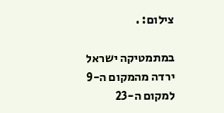צילום: .

במתמטיקה ישראל ירדה מהמקום ה-9 למקום ה-23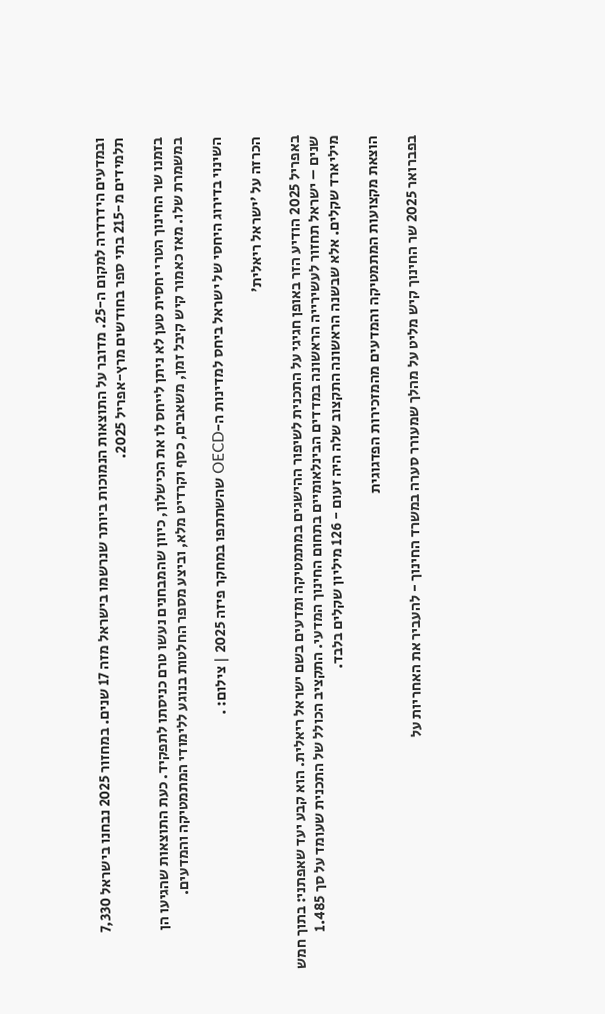ובמדעים הידרדרה למקום ה-25. מדובר על התוצאות הנמוכות ביותר שנרשמו בישראל מזה 17 שנים. במחזור 2025 נבחנו בישראל 7,330 תלמידים מ-215 בתי ספר בחודשים מרץ-אפריל 2025.

בזמנו שר החינוך הטרי יחסית טען לא ניתן לייחס לו את הכישלון, כיוון שהמבחנים נעשו טרם כניסתו לתפקיד. כעת התוצאות שהגיעו הן במשמרת שלו. מאז כאמור קיש קיבל זמן, משאבים, כסף וקרדיט מלא, וביצע מספר החלטות בנוגע ללימודי המתמטיקה והמדעים.

השינוי בדירוג היחסי של ישראל ביחס למדינות ה-OECD שהשתתפו במחקר פיזה 2025 | צילום: .

הכרזה על 'ישראל ריאלית'

באפריל 2025 הודיע הזר באופן חגיגי על התכנית לשיפור ההישגים במתמטיקה ומדעים בשם ישראל ריאלית. הוא קבע יעד שאפתני: בתוך חמש שנים – ישראל תחזור לעשירייה הראשונה במדדים הבינלאומיים בתחום החינוך המדעי. התקציב הכולל של התכנית שעומד על סך 1.485 מיליארד שקלים. אלא שבשנה הראשונה התקצוב שלה היה זעום - 126 מיליון שקלים בלבד.

הוצאת מקצועות המתמטיקה והמדעים מהמזכירות הפדגוגית

בפברואר 2025 שר החינוך קיש מליט על מהלך שמעורר סערה במשרד החינוך - להעביר את האחריות על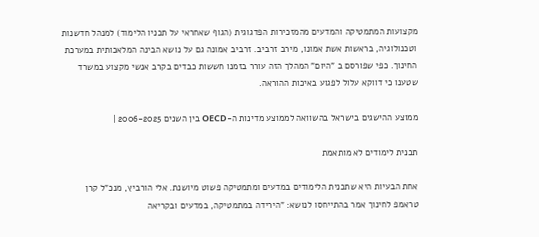מקצועות המתמטיקה והמדעים מהמזכירות הפדגוגית (הגוף שאחראי על תכניו הלימוד) למנהל חדשנות וטכנולוגיה, בראשות אשת אמונו, מירב זרביב. זרביב אמונה גם על נושא הבינה המלאכותית במערכת החינוך. כפי שפורסם ב "היום" המהלך הזה עורר בזמנו חששות כבדים בקרב אנשי מקצוע במשרד שטענו כי דווקא עלול לפגוע באיכות ההוראה.

ממוצע ההישגים בישראל בהשוואה לממוצע מדינות ה-OECD בין השנים 2006-2025 |

תכנית לימודים לא מותאמת

אחת הבעיות היא שתכנית הלימודים במדעים ומתמטיקה פשוט מיושנת. אלי הורביץ, מנכ"ל קרן טראמפ לחינוך אמר בהתייחסו לנושא: "הירידה במתמטיקה, במדעים ובקריאה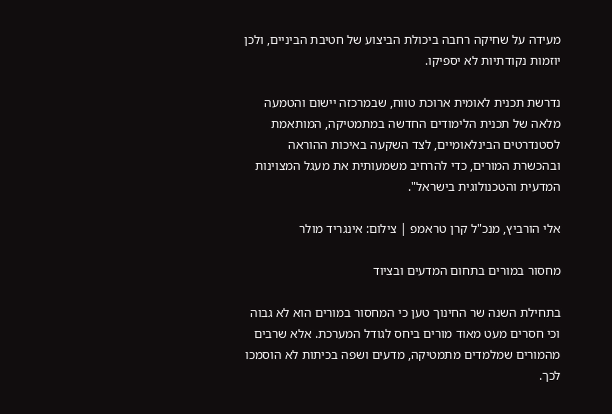מעידה על שחיקה רחבה ביכולת הביצוע של חטיבת הביניים, ולכן יוזמות נקודתיות לא יספיקו.

נדרשת תכנית לאומית ארוכת טווח, שבמרכזה יישום והטמעה מלאה של תכנית הלימודים החדשה במתמטיקה, המותאמת לסטנדרטים הבינלאומיים, לצד השקעה באיכות ההוראה ובהכשרת המורים, כדי להרחיב משמעותית את מעגל המצוינות המדעית והטכנולוגית בישראל".

אלי הורביץ, מנכ"ל קרן טראמפ | צילום: אינגריד מולר

מחסור במורים בתחום המדעים ובציוד

בתחילת השנה שר החינוך טען כי המחסור במורים הוא לא גבוה וכי חסרים מעט מאוד מורים ביחס לגודל המערכת. אלא שרבים מהמורים שמלמדים מתמטיקה, מדעים ושפה בכיתות לא הוסמכו לכך.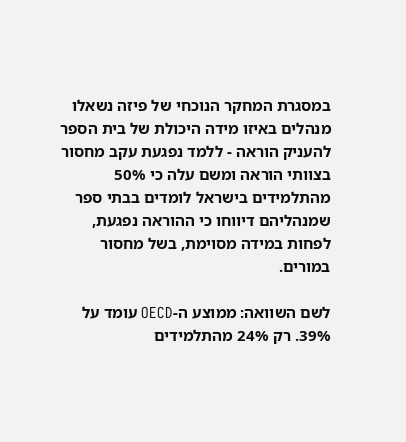במסגרת המחקר הנוכחי של פיזה נשאלו מנהלים באיזו מידה היכולת של בית הספר להעניק הוראה - ללמד נפגעת עקב מחסור בצוותי הוראה ומשם עלה כי 50% מהתלמידים בישראל לומדים בבתי ספר שמנהליהם דיווחו כי ההוראה נפגעת, לפחות במידה מסוימת, בשל מחסור במורים.

לשם השוואה: ממוצע ה-OECD עומד על 39%. רק 24% מהתלמידים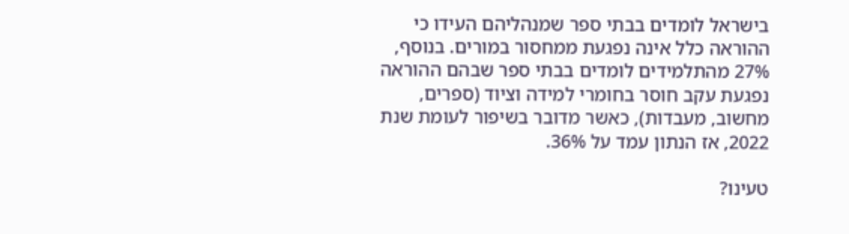בישראל לומדים בבתי ספר שמנהליהם העידו כי ההוראה כלל אינה נפגעת ממחסור במורים. בנוסף, 27% מהתלמידים לומדים בבתי ספר שבהם ההוראה נפגעת עקב חוסר בחומרי למידה וציוד (ספרים, מחשוב, מעבדות), כאשר מדובר בשיפור לעומת שנת 2022, אז הנתון עמד על 36%.

טעינו?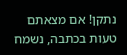נתקן! אם מצאתם טעות בכתבה, נשמח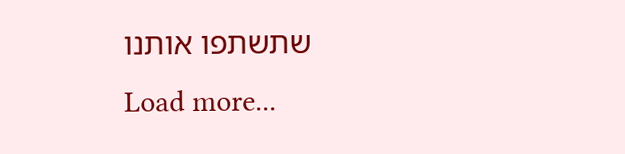שתשתפו אותנו
Load more...